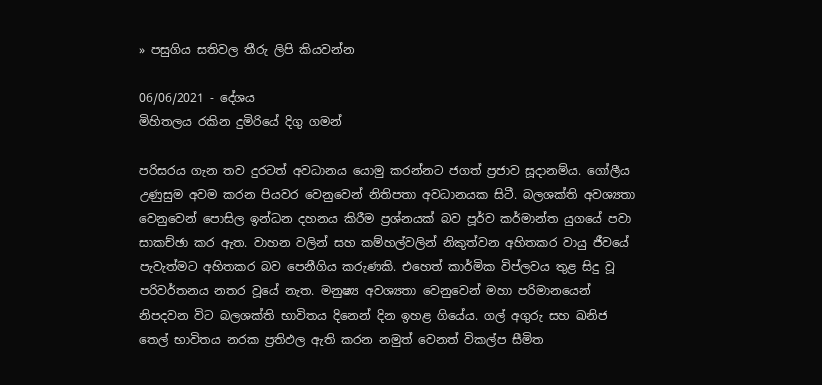» පසුගිය සතිවල තීරු ලිපි කියවන්න

06/06/2021 - දේශය
මිහිතලය රකින දුමිරියේ දිගු ගමන්

පරිසරය ගැන තව දුරටත් අවධානය යොමු කරන්නට ජගත් ප්‍රජාව සූදානම්ය. ගෝලීය උණුසුම අවම කරන පියවර වෙනුවෙන් නිතිපතා අවධානයක සිටී. බලශක්ති අවශ්‍යතා වෙනුවෙන් පොසිල ඉන්ධන දහනය කිරීම ප්‍රශ්නයක් බව පූර්ව කර්මාන්ත යුගයේ පවා සාකච්ඡා කර ඇත. වාහන වලින් සහ කම්හල්වලින් නිකුත්වන අහිතකර වායු ජීවයේ පැවැත්මට අහිතකර බව පෙනීගිය කරුණකි. එහෙත් කාර්මික විප්ලවය තුළ සිදු වූ පරිවර්තනය නතර වූයේ නැත. මනුෂ්‍ය අවශ්‍යතා වෙනුවෙන් මහා පරිමානයෙන් නිපදවන විට බලශක්ති භාවිතය දිනෙන් දින ඉහළ ගියේය. ගල් අගුරු සහ ඛනිජ තෙල් භාවිතය නරක ප්‍රතිඵල ඇති කරන නමුත් වෙනත් විකල්ප සීමිත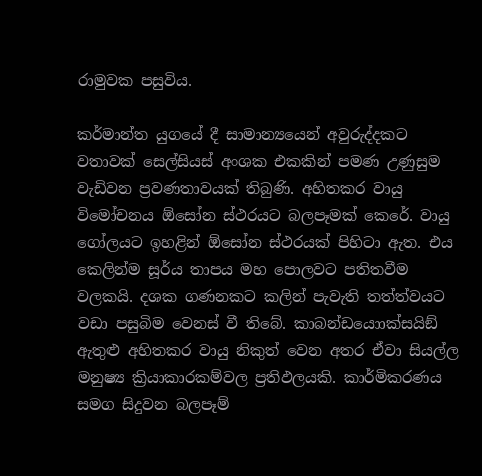රාමුවක පසුවිය.

කර්මාන්ත යුගයේ දී සාමාන්‍යයෙන් අවුරුද්දකට වතාවක් සෙල්සියස් අංශක එකකින් පමණ උණුසුම වැඩිවන ප්‍රවණතාවයක් තිබුණි. අහිතකර වායු විමෝචනය ඕසෝන ස්ථරයට බලපෑමක් කෙරේ. වායු ගෝලයට ඉහළින් ඕසෝන ස්ථරයක් පිහිටා ඇත. එය කෙලින්ම සූර්ය තාපය මහ පොලවට පතිතවීම වලකයි. දශක ගණනකට කලින් පැවැති තත්ත්වයට වඩා පසුබිම වෙනස් වී තිබේ. කාබන්ඩයොාක්සයිඞ් ඇතුළු අහිතකර වායු නිකුත් වෙන අතර ඒවා සියල්ල මනුෂ්‍ය ක්‍රියාකාරකම්වල ප්‍රතිඵලයකි. කාර්මිකරණය සමග සිදුවන බලපෑම්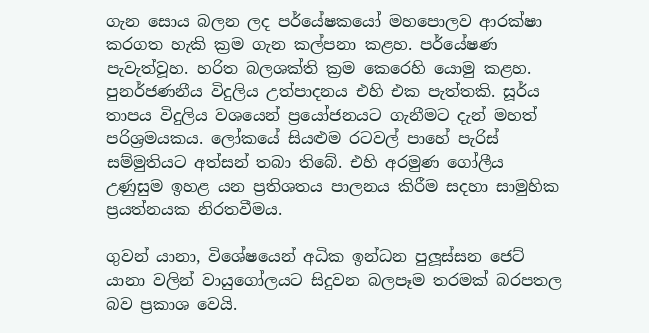ගැන සොය බලන ලද පර්යේෂකයෝ මහපොලව ආරක්ෂා කරගත හැකි ක්‍රම ගැන කල්පනා කළහ. පර්යේෂණ පැවැත්වූහ. හරිත බලශක්ති ක්‍රම කෙරෙහි යොමු කළහ. පුනර්ජණනීය විදුලිය උත්පාදනය එහි එක පැත්තකි. සූර්ය තාපය විදුලිය වශයෙන් ප්‍රයෝජනයට ගැනීමට දැන් මහත් පරිශ්‍රමයකය. ලෝකයේ සියළුම රටවල් පාහේ පැරිස් සම්මුතියට අත්සන් තබා තිබේ. එහි අරමුණ ගෝලීය උණුසුම ඉහළ යන ප්‍රතිශතය පාලනය කිරීම සදහා සාමුහික ප්‍රයත්නයක නිරතවීමය.

ගුවන් යානා, විශේෂයෙන් අධික ඉන්ධන පුලූස්සන ජෙට් යානා වලින් වායුගෝලයට සිදුවන බලපෑම තරමක් බරපතල බව ප්‍රකාශ වෙයි.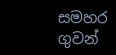සමහර ගුවන්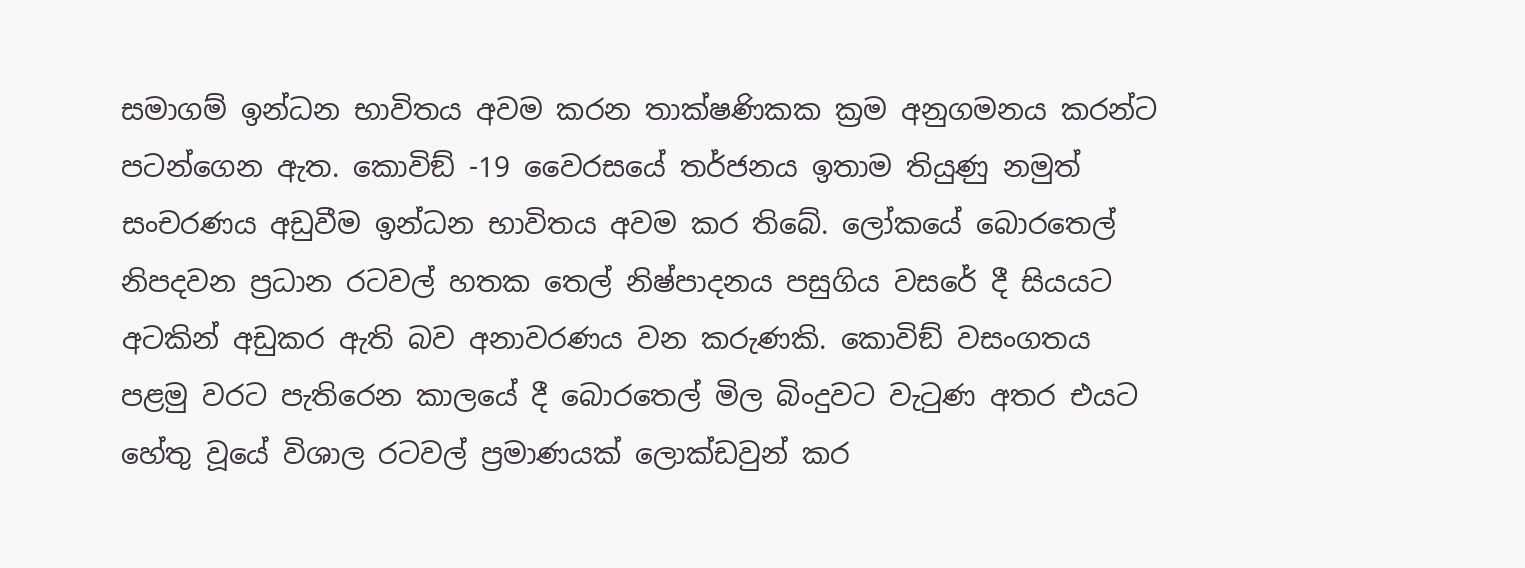සමාගම් ඉන්ධන භාවිතය අවම කරන තාක්ෂණිකක ක්‍රම අනුගමනය කරන්ට පටන්ගෙන ඇත. කොවිඞ් -19 වෛරසයේ තර්ජනය ඉතාම තියුණු නමුත් සංචරණය අඩුවීම ඉන්ධන භාවිතය අවම කර තිබේ. ලෝකයේ බොරතෙල් නිපදවන ප්‍රධාන රටවල් හතක තෙල් නිෂ්පාදනය පසුගිය වසරේ දී සියයට අටකින් අඩුකර ඇති බව අනාවරණය වන කරුණකි. කොවිඞ් වසංගතය පළමු වරට පැතිරෙන කාලයේ දී බොරතෙල් මිල බිංදුවට වැටුණ අතර එයට හේතු වූයේ විශාල රටවල් ප්‍රමාණයක් ලොක්ඩවුන් කර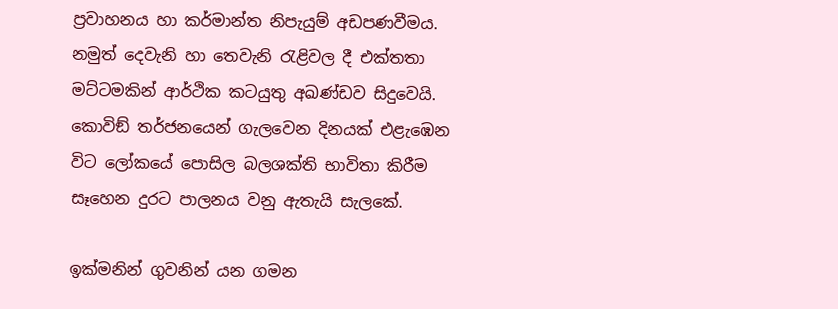ප්‍රවාහනය හා කර්මාන්ත නිපැයුම් අඩපණවීමය. නමුත් දෙවැනි හා තෙවැනි රැළිවල දී එක්තතා මට්ටමකින් ආර්ථික කටයුතු අඛණ්ඩව සිදුවෙයි. කොවිඞ් තර්ජනයෙන් ගැලවෙන දිනයක් එළැඹෙන විට ලෝකයේ පොසිල බලශක්ති භාවිතා කිරීම සෑහෙන දුරට පාලනය වනු ඇතැයි සැලකේ.

ඉක්මනින් ගුවනින් යන ගමන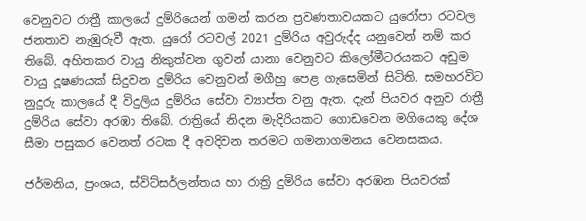වෙනුවට රාත්‍රී කාලයේ දුම්රියෙන් ගමන් කරන ප්‍රවණතාවයකට යුරෝපා රටවල ජනතාව නැඹුරුවී ඇත. යුරෝ රටවල් 2021 දුම්රිය අවුරුද්ද යනුවෙන් නම් කර තිබේ. අහිතකර වායු නිකුත්වන ගුවන් යානා වෙනුවට කිලෝමීටරයකට අඩුම වායු දූෂණයක් සිදුවන දුම්රිය වෙනුවන් මගීහු පෙළ ගැසෙමින් සිටිති. සමහරවිට නුදුරු කාලයේ දී විදුලිය දුම්රිය සේවා ව්‍යාප්ත වනු ඇත. දැන් පියවර අනුව රාත්‍රී දුම්රිය සේවා අරඹා තිබේ. රාත්‍රියේ නිදන මැදිරියකට ගොඩවෙන මගියෙකු දේශ සීමා පසුකර වෙනත් රටක දී අවදිවන තරමට ගමනාගමනය වෙනසකය.

ජර්මනිය, ප්‍රංශය, ස්විට්සර්ලන්තය හා රාත්‍රි දුමිරිය සේවා අරඹන පියවරක්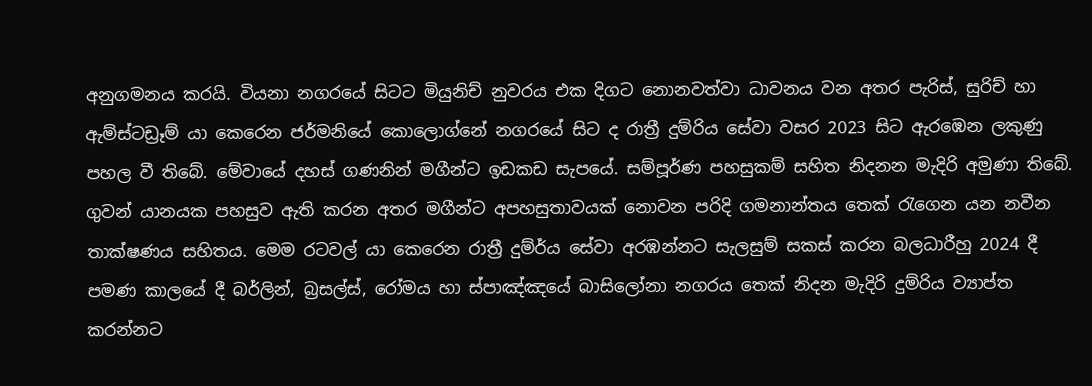අනුගමනය කරයි. වියනා නගරයේ සිටට මියුනිච් නුවරය එක දිගට නොනවත්වා ධාවනය වන අතර පැරිස්, සුරිච් හා ඇම්ස්ටඩ්‍රෑම් යා කෙරෙන ජර්මනියේ කොලොග්නේ නගරයේ සිට ද රාත්‍රී දුම්රිය සේවා වසර 2023 සිට ඇරඹෙන ලකුණු පහල වී තිබේ. මේවායේ දහස් ගණනින් මගීන්ට ඉඩකඩ සැපයේ. සම්පූර්ණ පහසුකම් සහිත නිදනන මැදිරි අමුණා තිබේ. ගුවන් යානයක පහසුව ඇති කරන අතර මගීන්ට අපහසුතාවයක් නොවන පරිදි ගමනාන්තය තෙක් රැගෙන යන නවීන තාක්ෂණය සහිතය. මෙම රටවල් යා කෙරෙන රාත්‍රී දුම්ර්ය සේවා අරඹන්නට සැලසුම් සකස් කරන බලධාරීහු 2024 දී පමණ කාලයේ දී බර්ලින්, බ්‍රසල්ස්, රෝමය හා ස්පාඤ්ඤයේ බාසිලෝනා නගරය තෙක් නිදන මැදිරි දුම්රිය ව්‍යාප්ත කරන්නට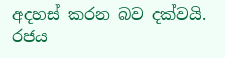අදහස් කරන බව දක්වයි. රජය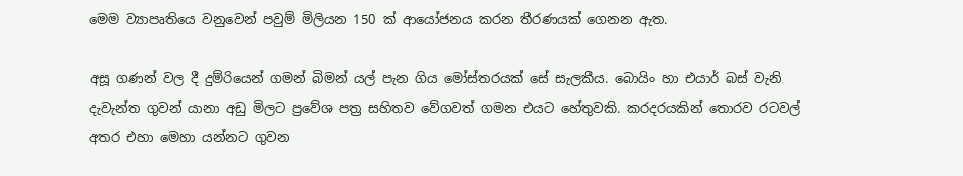මෙම ව්‍යාපෘතියෙ වනුවෙන් පවුම් මිලියන 150 ක් ආයෝජනය කරන තීරණයක් ගෙනන ඇත.

අසූ ගණන් වල දී දුම්රියෙන් ගමන් බිමන් යල් පැන ගිය මෝස්තරයක් සේ සැලකීය. බොයිං හා එයාර් බස් වැනි දැවැන්ත ගුවන් යානා අඩු මිලට ප්‍රවේශ පත්‍ර සහිතව වේගවත් ගමන එයට හේතුවකි. කරදරයකින් තොරව රටවල් අතර එහා මෙහා යන්නට ගුවන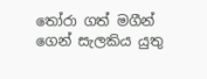තෝරා ගත් මගීන් ගෙන් සැලකිය යුතු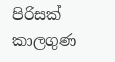පිරිසක් කාලගුණ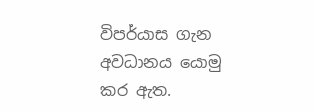විපර්යාස ගැන අවධානය යොමු කර ඇත.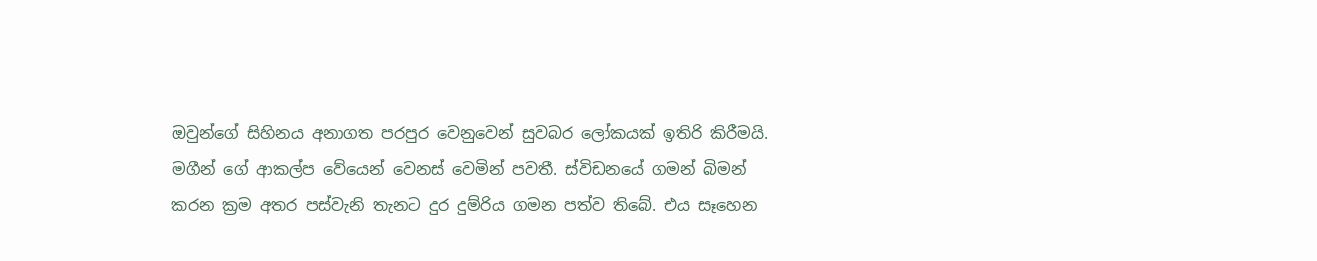ඔවුන්ගේ සිහිනය අනාගත පරපුර වෙනුවෙන් සුවබර ලෝකයක් ඉතිරි කිරීමයි. මගීන් ගේ ආකල්ප වේයෙන් වෙනස් වෙමින් පවතී. ස්විඩනයේ ගමන් බිමන් කරන ක්‍රම අතර පස්වැනි තැනට දුර දුම්රිය ගමන පත්ව තිබේ. එය සෑහෙන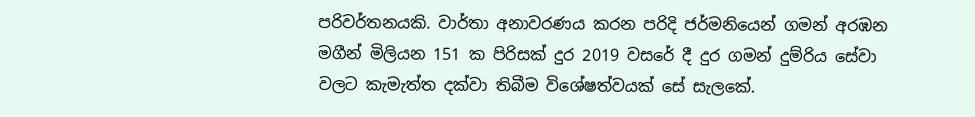පරිවර්තනයකි. වාර්තා අනාවරණය කරන පරිදි ජර්මනියෙන් ගමන් අරඹන මගීන් මිලියන 151 ක පිරිසක් දුර 2019 වසරේ දී දුර ගමන් දුම්රිය සේවා වලට කැමැත්ත දක්වා තිබීම විශේෂත්වයක් සේ සැලකේ.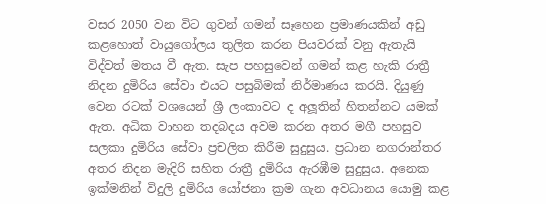වසර 2050 වන විට ගුවන් ගමන් සෑහෙන ප්‍රමාණයකින් අඩු කළහොත් වායුගෝලය තුලිත කරන පියවරක් වනු ඇතැයි විද්වත් මතය වී ඇත. සැප පහසුවෙන් ගමන් කළ හැකි රාත්‍රී නිදන දුමිරිය සේවා එයට පසුබිමක් නිර්මාණය කරයි. දියුණු වෙන රටක් වශයෙන් ශ්‍රී ලංකාවට ද අලූතින් හිතන්නට යමක් ඇත. අධික වාහන තදබදය අවම කරන අතර මගී පහසුව සලකා දුමිරිය සේවා ප්‍රචලිත කිරීම සුදුසුය. ප්‍රධාන නගරාන්තර අතර නිදන මැදිරි සහිත රාත්‍රී දුමිරිය ඇරඹීම සුදුසුය. අනෙක ඉක්මනින් විදුලි දුමිරිය යෝජනා ක්‍රම ගැන අවධානය යොමු කළ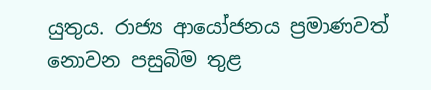යුතුය. රාජ්‍ය ආයෝජනය ප්‍රමාණවත් නොවන පසුබිම තුළ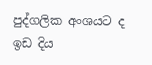පුද්ගලික අංශයට ද ඉඩ දිය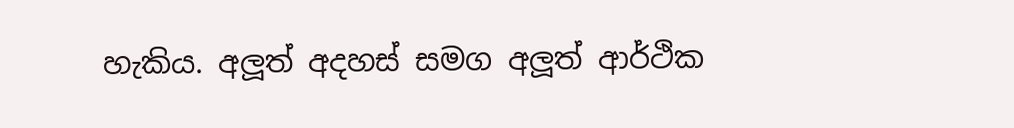හැකිය. අලූත් අදහස් සමග අලූත් ආර්ථික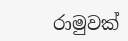රාමුවක්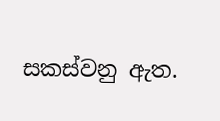සකස්වනු ඇත.